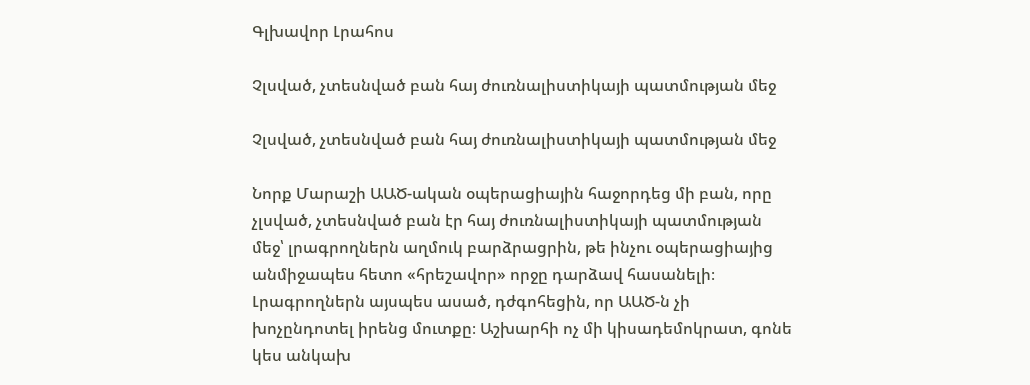Գլխավոր Լրահոս

Չլսված, չտեսնված բան հայ ժուռնալիստիկայի պատմության մեջ

Չլսված, չտեսնված բան հայ ժուռնալիստիկայի պատմության մեջ

Նորք Մարաշի ԱԱԾ-ական օպերացիային հաջորդեց մի բան, որը չլսված, չտեսնված բան էր հայ ժուռնալիստիկայի պատմության մեջ՝ լրագրողներն աղմուկ բարձրացրին, թե ինչու օպերացիայից անմիջապես հետո «հրեշավոր» որջը դարձավ հասանելի։ Լրագրողներն այսպես ասած, դժգոհեցին, որ ԱԱԾ-ն չի խոչընդոտել իրենց մուտքը։ Աշխարհի ոչ մի կիսադեմոկրատ, գոնե կես անկախ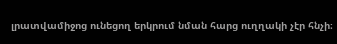լրատվամիջոց ունեցող երկրում նման հարց ուղղակի չէր հնչի։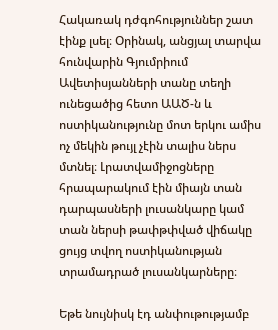Հակառակ դժգոհություններ շատ էինք լսել։ Օրինակ, անցյալ տարվա հունվարին Գյումրիում Ավետիսյանների տանը տեղի ունեցածից հետո ԱԱԾ-ն և ոստիկանությունը մոտ երկու ամիս ոչ մեկին թույլ չէին տալիս ներս մտնել։ Լրատվամիջոցները հրապարակում էին միայն տան դարպասների լուսանկարը կամ տան ներսի թափթփված վիճակը ցույց տվող ոստիկանության տրամադրած լուսանկարները։

Եթե նույնիսկ էդ անփութությամբ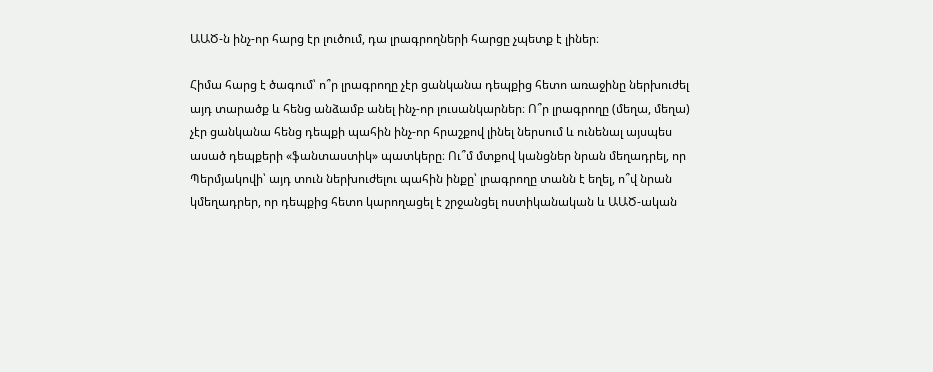ԱԱԾ-ն ինչ-որ հարց էր լուծում, դա լրագրողների հարցը չպետք է լիներ։

Հիմա հարց է ծագում՝ ո՞ր լրագրողը չէր ցանկանա դեպքից հետո առաջինը ներխուժել այդ տարածք և հենց անձամբ անել ինչ-որ լուսանկարներ։ Ո՞ր լրագրողը (մեղա, մեղա) չէր ցանկանա հենց դեպքի պահին ինչ-որ հրաշքով լինել ներսում և ունենալ այսպես ասած դեպքերի «ֆանտաստիկ» պատկերը։ Ու՞մ մտքով կանցներ նրան մեղադրել, որ Պերմյակովի՝ այդ տուն ներխուժելու պահին ինքը՝ լրագրողը տանն է եղել, ո՞վ նրան կմեղադրեր, որ դեպքից հետո կարողացել է շրջանցել ոստիկանական և ԱԱԾ-ական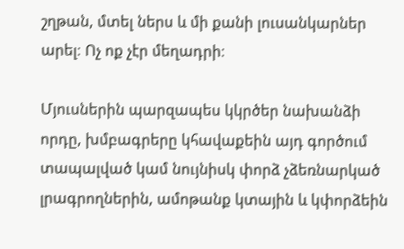շղթան, մտել ներս և մի քանի լուսանկարներ արել։ Ոչ ոք չէր մեղադրի։

Մյուսներին պարզապես կկրծեր նախանձի որդը, խմբագրերը կհավաքեին այդ գործում տապալված կամ նույնիսկ փորձ չձեռնարկած լրագրողներին, ամոթանք կտային և կփորձեին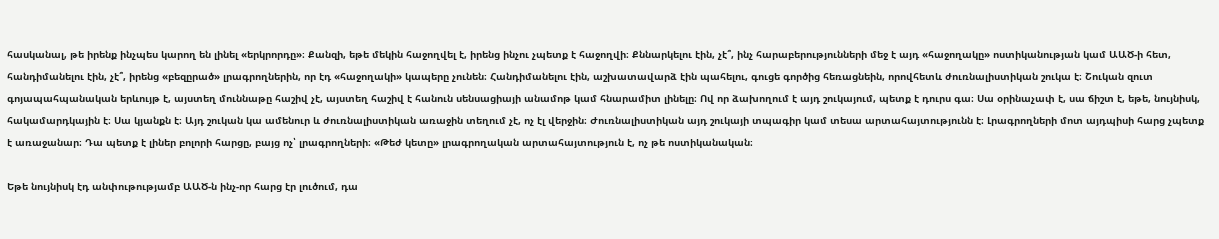հասկանալ, թե իրենք ինչպես կարող են լինել «երկրորդը»։ Քանզի, եթե մեկին հաջողվել է, իրենց ինչու չպետք է հաջողվի։ Քննարկելու էին, չէ՞, ինչ հարաբերությունների մեջ է այդ «հաջողակը» ոստիկանության կամ ԱԱԾ-ի հետ, հանդիմանելու էին, չէ՞, իրենց «բեզըրած» լրագրողներին, որ էդ «հաջողակի» կապերը չունեն։ Հանդիմանելու էին, աշխատավարձ էին պահելու, գուցե գործից հեռացնեին, որովհետև ժուռնալիստիկան շուկա է։ Շուկան զուտ գոյապահպանական երևույթ է, այստեղ մուննաթը հաշիվ չէ, այստեղ հաշիվ է հանուն սենսացիայի անամոթ կամ հնարամիտ լինելը։ Ով որ ձախողում է այդ շուկայում, պետք է դուրս գա։ Սա օրինաչափ է, սա ճիշտ է, եթե, նույնիսկ, հակամարդկային է։ Սա կյանքն է։ Այդ շուկան կա ամենուր և ժուռնալիստիկան առաջին տեղում չէ, ոչ էլ վերջին։ Ժուռնալիստիկան այդ շուկայի տպագիր կամ տեսա արտահայտությունն է։ Լրագրողների մոտ այդպիսի հարց չպետք է առաջանար։ Դա պետք է լիներ բոլորի հարցը, բայց ոչ՝ լրագրողների։ «Թեժ կետը» լրագրողական արտահայտություն է, ոչ թե ոստիկանական։

Եթե նույնիսկ էդ անփութությամբ ԱԱԾ-ն ինչ-որ հարց էր լուծում, դա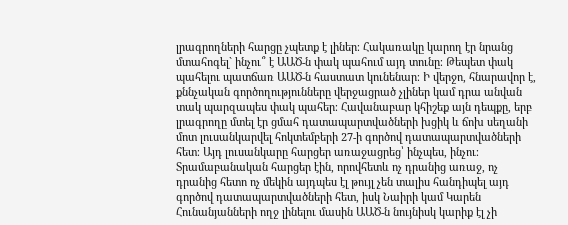լրագրողների հարցը չպետք է լիներ։ Հակառակը կարող էր նրանց մտահոգել` ինչու՞ է ԱԱԾ-ն փակ պահում այդ տունը։ Թեպետ փակ պահելու պատճառ ԱԱԾ-ն հաստատ կունենար։ Ի վերջո, հնարավոր է, քննչական գործողությունները վերջացրած չլիներ կամ դրա անվան տակ պարզապես փակ պահեր։ Հավանաբար կհիշեք այն դեպքը, երբ լրագրողը մտել էր ցմահ դատապարտվածների խցիկ և ճոխ սեղանի մոտ լուսանկարվել հոկտեմբերի 27-ի գործով դատապարտվածների հետ։ Այդ լուսանկարը հարցեր առաջացրեց՝ ինչպես, ինչու։ Տրամաբանական հարցեր էին, որովհետև ոչ դրանից առաջ, ոչ դրանից հետո ոչ մեկին այդպես էլ թույլ չեն տալիս հանդիպել այդ գործով դատապարտվածների հետ, իսկ Նաիրի կամ Կարեն Հունանյանների ողջ լինելու մասին ԱԱԾ-ն նույնիսկ կարիք էլ չի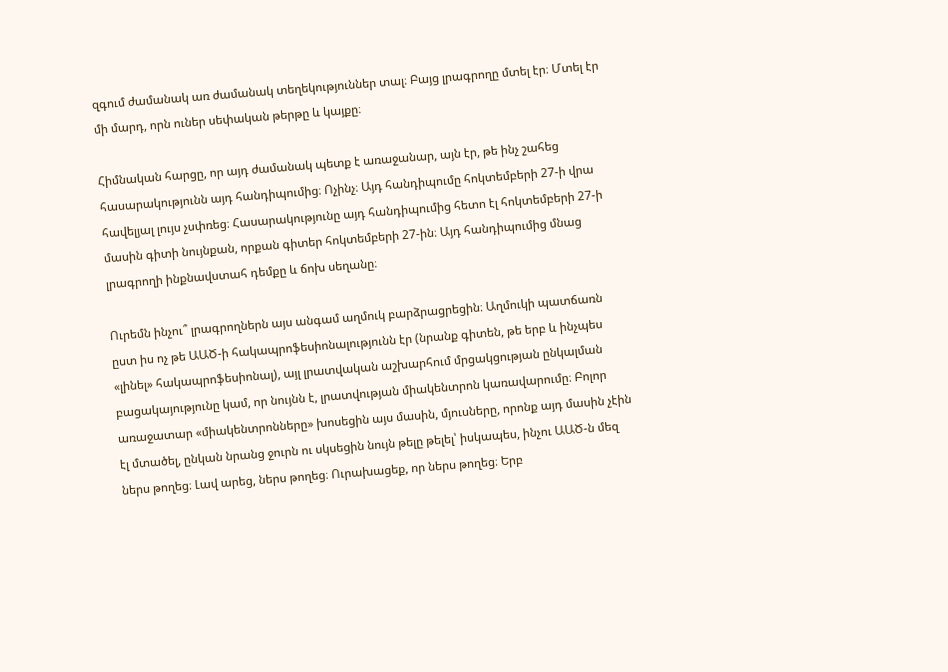զգում ժամանակ առ ժամանակ տեղեկություններ տալ։ Բայց լրագրողը մտել էր։ Մտել էր մի մարդ, որն ուներ սեփական թերթը և կայքը։

Հիմնական հարցը, որ այդ ժամանակ պետք է առաջանար, այն էր, թե ինչ շահեց հասարակությունն այդ հանդիպումից։ Ոչինչ։ Այդ հանդիպումը հոկտեմբերի 27-ի վրա հավելյալ լույս չսփռեց։ Հասարակությունը այդ հանդիպումից հետո էլ հոկտեմբերի 27-ի մասին գիտի նույնքան, որքան գիտեր հոկտեմբերի 27-ին։ Այդ հանդիպումից մնաց լրագրողի ինքնավստահ դեմքը և ճոխ սեղանը։

Ուրեմն ինչու՞ լրագրողներն այս անգամ աղմուկ բարձրացրեցին։ Աղմուկի պատճառն ըստ իս ոչ թե ԱԱԾ-ի հակապրոֆեսիոնալությունն էր (նրանք գիտեն, թե երբ և ինչպես «լինել» հակապրոֆեսիոնալ), այլ լրատվական աշխարհում մրցակցության ընկալման բացակայությունը կամ, որ նույնն է, լրատվության միակենտրոն կառավարումը։ Բոլոր առաջատար «միակենտրոնները» խոսեցին այս մասին, մյուսները, որոնք այդ մասին չէին էլ մտածել, ընկան նրանց ջուրն ու սկսեցին նույն թելը թելել՝ իսկապես, ինչու ԱԱԾ-ն մեզ ներս թողեց։ Լավ արեց, ներս թողեց։ Ուրախացեք, որ ներս թողեց։ Երբ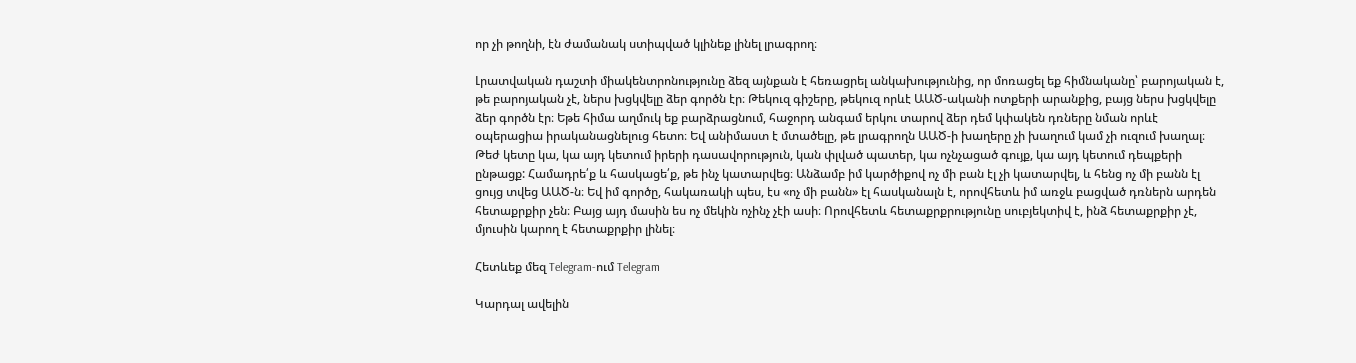որ չի թողնի, էն ժամանակ ստիպված կլինեք լինել լրագրող։

Լրատվական դաշտի միակենտրոնությունը ձեզ այնքան է հեռացրել անկախությունից, որ մոռացել եք հիմնականը՝ բարոյական է, թե բարոյական չէ, ներս խցկվելը ձեր գործն էր։ Թեկուզ գիշերը, թեկուզ որևէ ԱԱԾ-ականի ոտքերի արանքից, բայց ներս խցկվելը ձեր գործն էր։ Եթե հիմա աղմուկ եք բարձրացնում, հաջորդ անգամ երկու տարով ձեր դեմ կփակեն դռները նման որևէ օպերացիա իրականացնելուց հետո։ Եվ անիմաստ է մտածելը, թե լրագրողն ԱԱԾ-ի խաղերը չի խաղում կամ չի ուզում խաղալ։ Թեժ կետը կա, կա այդ կետում իրերի դասավորություն, կան փլված պատեր, կա ոչնչացած գույք, կա այդ կետում դեպքերի ընթացք: Համադրե՛ք և հասկացե՛ք, թե ինչ կատարվեց։ Անձամբ իմ կարծիքով ոչ մի բան էլ չի կատարվել, և հենց ոչ մի բանն էլ ցույց տվեց ԱԱԾ-ն։ Եվ իմ գործը, հակառակի պես, էս «ոչ մի բանն» էլ հասկանալն է, որովհետև իմ առջև բացված դռներն արդեն հետաքրքիր չեն։ Բայց այդ մասին ես ոչ մեկին ոչինչ չէի ասի։ Որովհետև հետաքրքրությունը սուբյեկտիվ է, ինձ հետաքրքիր չէ, մյուսին կարող է հետաքրքիր լինել։

Հետևեք մեզ Telegram-ում Telegram

Կարդալ ավելին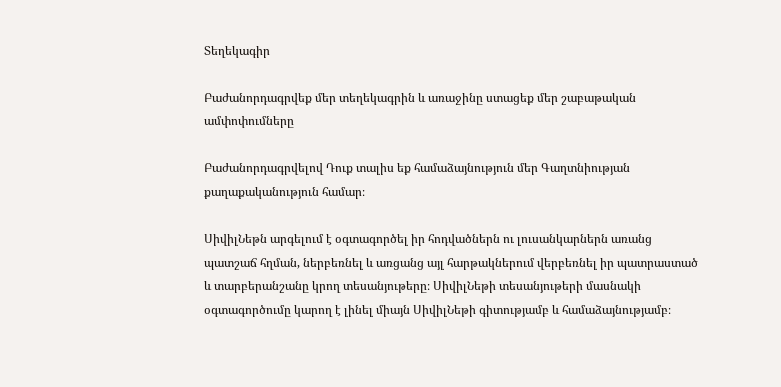Տեղեկագիր

Բաժանորդագրվեք մեր տեղեկագրին և առաջինը ստացեք մեր շաբաթական ամփոփումները

Բաժանորդագրվելով Դուք տալիս եք համաձայնություն մեր Գաղտնիության քաղաքականություն համար։

ՍիվիլՆեթն արգելում է օգտագործել իր հոդվածներն ու լուսանկարներն առանց պատշաճ հղման, ներբեռնել և առցանց այլ հարթակներում վերբեռնել իր պատրաստած և տարբերանշանը կրող տեսանյութերը։ ՍիվիլՆեթի տեսանյութերի մասնակի օգտագործումը կարող է լինել միայն ՍիվիլՆեթի գիտությամբ և համաձայնությամբ։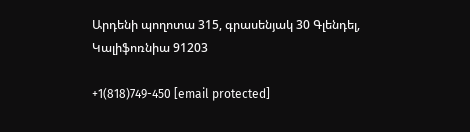Արդենի պողոտա 315, գրասենյակ 30 Գլենդել, Կալիֆոռնիա 91203

+1(818)749-450 [email protected]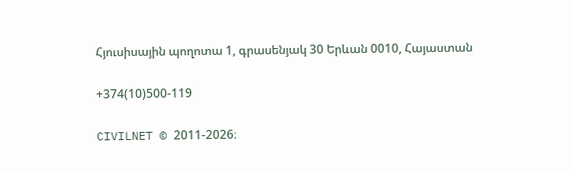Հյուսիսային պողոտա 1, գրասենյակ 30 Երևան 0010, Հայաստան

+374(10)500-119

CIVILNET © 2011-2026։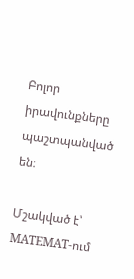Բոլոր իրավունքները պաշտպանված են։

Մշակված է՝ MATEMAT-ում